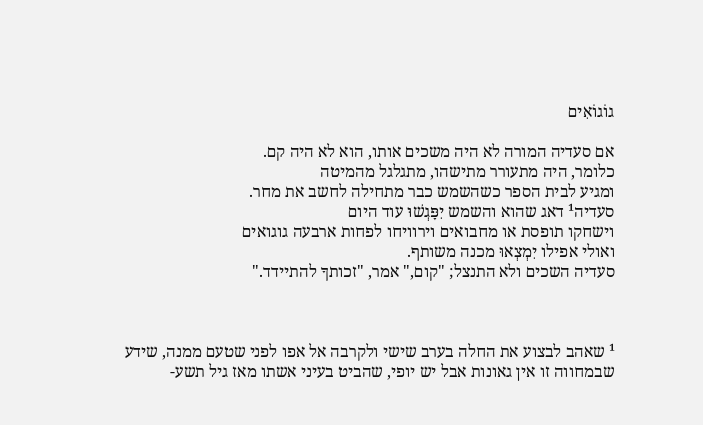גוֹגוֹאִים

אם סעדיה המורה לא היה משכים אותו, הוא לא היה קם.
כלומר, היה מתעורר מתישהו, מתגלגל מהמיטה
ומגיע לבית הספר כשהשמש כבר מתחילה לחשב את מחר.
סעדיה¹ דאג שהוא והשמש יִפָּגְשׁוּ עוד היום
וישחקו תופסת או מחבואים וירוויחו לפחות ארבעה גוגואים
ואולי אפילו יִמְצְאוּ מכנה משותף.
סעדיה השכים ולא התנצל; "קום," אמר, "זכותךָ להתיידד."



¹ שאהב לבצוע את החלה בערב שישי ולקרבה אל אפו לפני שטעם ממנה, שידע שבמחווה זו אין גאונות אבל יש יופי, שהביט בעיני אשתו מאז גיל תשע-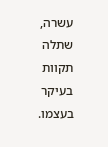עשרה, שתלה תקוות בעיקר בעצמו.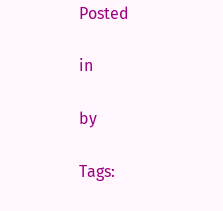Posted

in

by

Tags: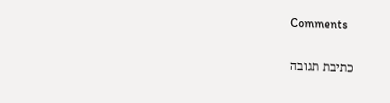Comments

כתיבת תגובה